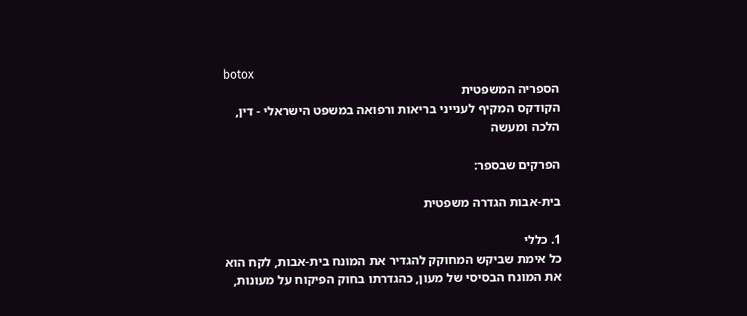botox
הספריה המשפטית
הקודקס המקיף לענייני בריאות ורפואה במשפט הישראלי - דין, הלכה ומעשה

הפרקים שבספר:

בית-אבות הגדרה משפטית

1. כללי
כל אימת שביקש המחוקק להגדיר את המונח בית-אבות, לקח הוא את המונח הבסיסי של מעון, כהגדרתו בחוק הפיקוח על מעונות,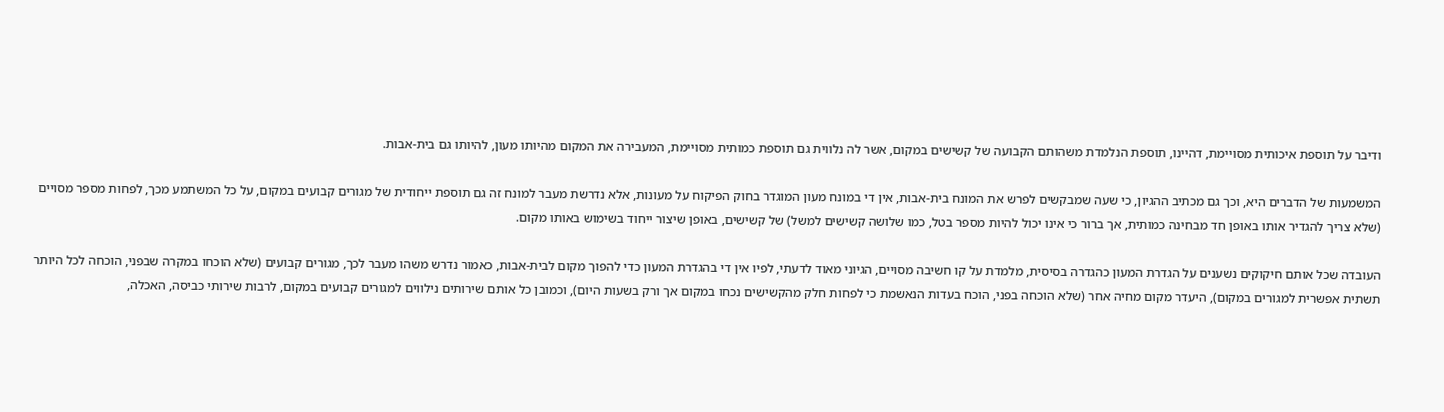ודיבר על תוספת איכותית מסויימת, דהיינו, תוספת הנלמדת משהותם הקבועה של קשישים במקום, אשר לה נלווית גם תוספת כמותית מסויימת, המעבירה את המקום מהיותו מעון, להיותו גם בית-אבות.

המשמעות של הדברים היא, וכך גם מכתיב ההגיון, כי שעה שמבקשים לפרש את המונח בית-אבות, אין די במונח מעון המוגדר בחוק הפיקוח על מעונות, אלא נדרשת מעבר למונח זה גם תוספת ייחודית של מגורים קבועים במקום, על כל המשתמע מכך, לפחות מספר מסויים (שלא צריך להגדיר אותו באופן חד מבחינה כמותית, אך ברור כי אינו יכול להיות מספר בטל, כמו שלושה קשישים למשל) של קשישים, באופן שיצור ייחוד בשימוש באותו מקום.

העובדה שכל אותם חיקוקים נשענים על הגדרת המעון כהגדרה בסיסית, מלמדת על קו חשיבה מסויים, הגיוני מאוד לדעתי, לפיו אין די בהגדרת המעון כדי להפוך מקום לבית-אבות, כאמור נדרש משהו מעבר לכך, מגורים קבועים (שלא הוכחו במקרה שבפני, הוכחה לכל היותר תשתית אפשרית למגורים במקום), היעדר מקום מחיה אחר (שלא הוכחה בפני, הוכח בעדות הנאשמת כי לפחות חלק מהקשישים נכחו במקום אך ורק בשעות היום), וכמובן כל אותם שירותים נילווים למגורים קבועים במקום, לרבות שירותי כביסה, האכלה,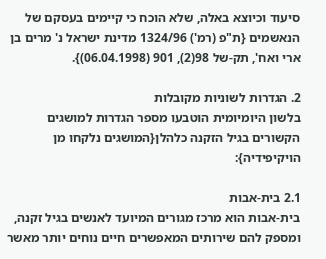סיעוד וכיוצא באלה, שלא הוכח כי קיימים בעסקם של הנאשמים {ת"פ (רמ') 1324/96 מדינת ישראל נ' מרים בן ארי ואח', תק-של 98(2), 901 (06.04.1998)}.

2. הגדרות לשוניות מקובלות
בלשון היומיומית הוטבעו מספר הגדרות למושגים הקשורים בגיל הזקנה כלהלן{המושגים נלקחו מן הויקיפידיה}:

2.1 בית-אבות
בית-אבות הוא מרכז מגורים המיועד לאנשים בגיל זקנה, ומספק להם שירותים המאפשרים חיים נוחים יותר מאשר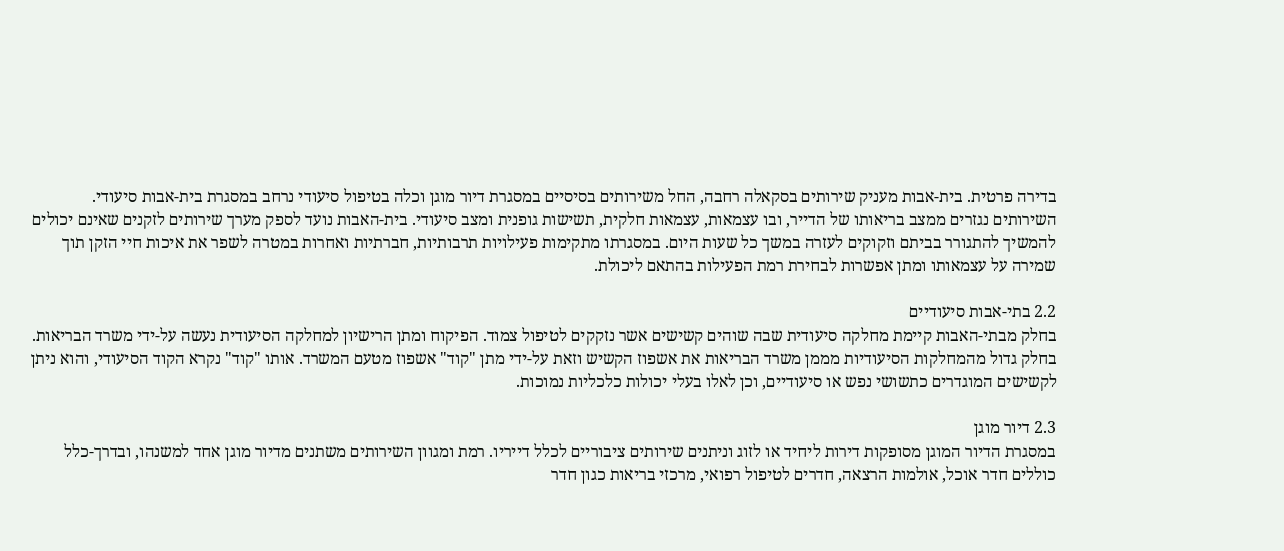בדירה פרטית. בית-אבות מעניק שירותים בסקאלה רחבה, החל משירותים בסיסיים במסגרת דיור מוגן וכלה בטיפול סיעודי נרחב במסגרת בית-אבות סיעודי. השירותים נגזרים ממצב בריאותו של הדייר, ובו עצמאות, עצמאות חלקית, תשישות גופנית ומצב סיעודי. בית-האבות נועד לספק מערך שירותים לזקנים שאינם יכולים להמשיך להתגורר בביתם וזקוקים לעזרה במשך כל שעות היום. במסגרתו מתקימות פעילויות תרבותיות, חברתיות ואחרות במטרה לשפר את איכות חיי הזקן תוך שמירה על עצמאותו ומתן אפשרות לבחירת רמת הפעילות בהתאם ליכולת.

2.2 בתי-אבות סיעודיים
בחלק מבתי-האבות קיימת מחלקה סיעודית שבה שוהים קשישים אשר נזקקים לטיפול צמוד. הפיקוח ומתן הרישיון למחלקה הסיעודית נעשה על-ידי משרד הבריאות. בחלק גדול מהמחלקות הסיעודיות מממן משרד הבריאות את אשפוז הקשיש וזאת על-ידי מתן "קוד" אשפוז מטעם המשרד. אותו "קוד" נקרא הקוד הסיעודי, והוא ניתן לקשישים המוגדרים כתשושי נפש או סיעודיים, וכן לאלו בעלי יכולות כלכליות נמוכות.

2.3 דיור מוגן
במסגרת הדיור המוגן מסופקות דירות ליחיד או לזוג וניתנים שירותים ציבוריים לכלל דייריו. רמת ומגוון השירותים משתנים מדיור מוגן אחד למשנהו, ובדרך-כלל כוללים חדר אוכל, אולמות הרצאה, חדרים לטיפול רפואי, מרכזי בריאות כגון חדר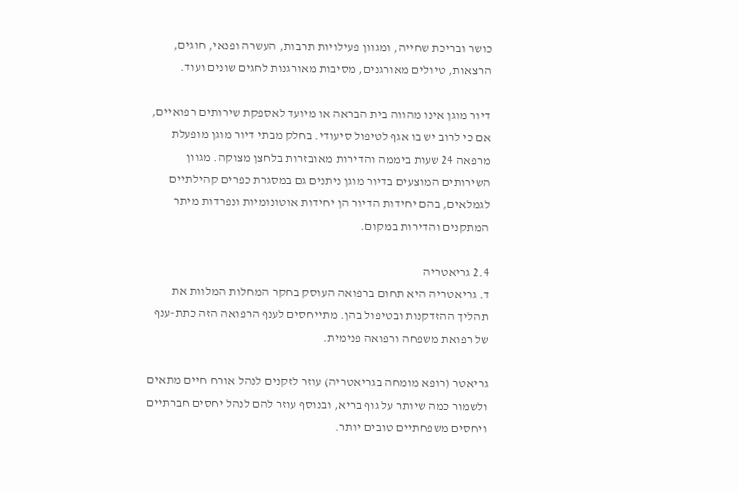כושר ובריכת שחייה, ומגוון פעילויות תרבות, העשרה ופנאי, חוגים, הרצאות, טיולים מאורגנים, מסיבות מאורגנות לחגים שונים ועוד.

דיור מוגן אינו מהווה בית הבראה או מיועד לאספקת שירותים רפואיים, אם כי לרוב יש בו אגף לטיפול סיעודי. בחלק מבתי דיור מוגן מופעלת מרפאה 24 שעות ביממה והדירות מאובזרות בלחצן מצוקה. מגוון השירותים המוצעים בדיור מוגן ניתנים גם במסגרת כפרים קהילתיים לגמלאים, בהם יחידות הדיור הן יחידות אוטונומיות ונפרדות מיתר המתקנים והדירות במקום.

2.4 גריאטריה
ד. גריאטריה היא תחום ברפואה העוסק בחקר המחלות המלוות את תהליך ההזדקנות ובטיפול בהן. מתייחסים לענף הרפואה הזה כתת-ענף של רפואת משפחה ורפואה פנימית.

גריאטר (רופא מומחה בגריאטריה) עוזר לזקנים לנהל אורח חיים מתאים ולשמור כמה שיותר על גוף בריא, ובנוסף עוזר להם לנהל יחסים חברתיים ויחסים משפחתיים טובים יותר.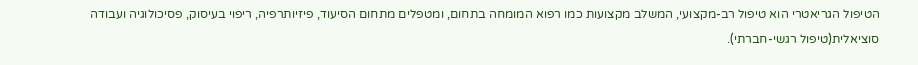הטיפול הגריאטרי הוא טיפול רב-מקצועי, המשלב מקצועות כמו רפוא המומחה בתחום, ומטפלים מתחום הסיעוד, פיזיותרפיה, ריפוי בעיסוק, פסיכולוגיה ועבודה סוציאלית(טיפול רגשי-חברתי).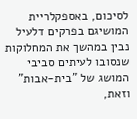לסיכום, באספקלריית המושיגם בפרקים דלעיל נבין במהשך את המחלוקות שנסובו לעיתים סביבי המושג של "בית-אבות" וזאת,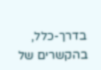בדרך-כלל, בהקשרים של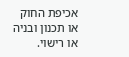אכיפת החוק או תכנון ובניה או רישוי.